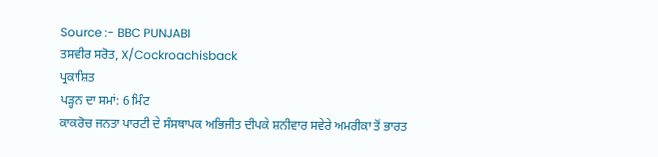Source :- BBC PUNJABI
ਤਸਵੀਰ ਸਰੋਤ, X/Cockroachisback
ਪ੍ਰਕਾਸ਼ਿਤ
ਪੜ੍ਹਨ ਦਾ ਸਮਾਂ: 6 ਮਿੰਟ
ਕਾਕਰੋਚ ਜਨਤਾ ਪਾਰਟੀ ਦੇ ਸੰਸਥਾਪਕ ਅਭਿਜੀਤ ਦੀਪਕੇ ਸ਼ਨੀਵਾਰ ਸਵੇਰੇ ਅਮਰੀਕਾ ਤੋਂ ਭਾਰਤ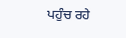ਪਹੁੰਚ ਰਹੇ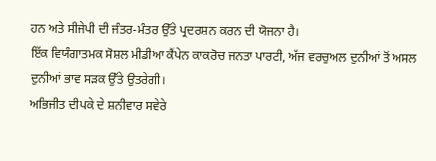ਹਨ ਅਤੇ ਸੀਜੇਪੀ ਦੀ ਜੰਤਰ-ਮੰਤਰ ਉੱਤੇ ਪ੍ਰਦਰਸ਼ਨ ਕਰਨ ਦੀ ਯੋਜਨਾ ਹੈ।
ਇੱਕ ਵਿਯੰਗਾਤਮਕ ਸੋਸ਼ਲ ਮੀਡੀਆ ਕੈਂਪੇਨ ਕਾਕਰੋਚ ਜਨਤਾ ਪਾਰਟੀ, ਅੱਜ ਵਰਚੁਅਲ ਦੁਨੀਆਂ ਤੋਂ ਅਸਲ ਦੁਨੀਆਂ ਭਾਵ ਸੜਕ ਉੱਤੇ ਉਤਰੇਗੀ।
ਅਭਿਜੀਤ ਦੀਪਕੇ ਦੇ ਸ਼ਨੀਵਾਰ ਸਵੇਰੇ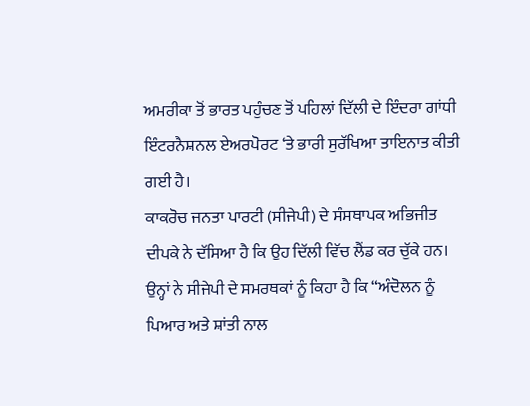ਅਮਰੀਕਾ ਤੋਂ ਭਾਰਤ ਪਹੁੰਚਣ ਤੋਂ ਪਹਿਲਾਂ ਦਿੱਲੀ ਦੇ ਇੰਦਰਾ ਗਾਂਧੀ ਇੰਟਰਨੈਸ਼ਨਲ ਏਅਰਪੋਰਟ ‘ਤੇ ਭਾਰੀ ਸੁਰੱਖਿਆ ਤਾਇਨਾਤ ਕੀਤੀ ਗਈ ਹੈ।
ਕਾਕਰੋਚ ਜਨਤਾ ਪਾਰਟੀ (ਸੀਜੇਪੀ) ਦੇ ਸੰਸਥਾਪਕ ਅਭਿਜੀਤ ਦੀਪਕੇ ਨੇ ਦੱਸਿਆ ਹੈ ਕਿ ਉਹ ਦਿੱਲੀ ਵਿੱਚ ਲੈਂਡ ਕਰ ਚੁੱਕੇ ਹਨ। ਉਨ੍ਹਾਂ ਨੇ ਸੀਜੇਪੀ ਦੇ ਸਮਰਥਕਾਂ ਨੂੰ ਕਿਹਾ ਹੈ ਕਿ “ਅੰਦੋਲਨ ਨੂੰ ਪਿਆਰ ਅਤੇ ਸ਼ਾਂਤੀ ਨਾਲ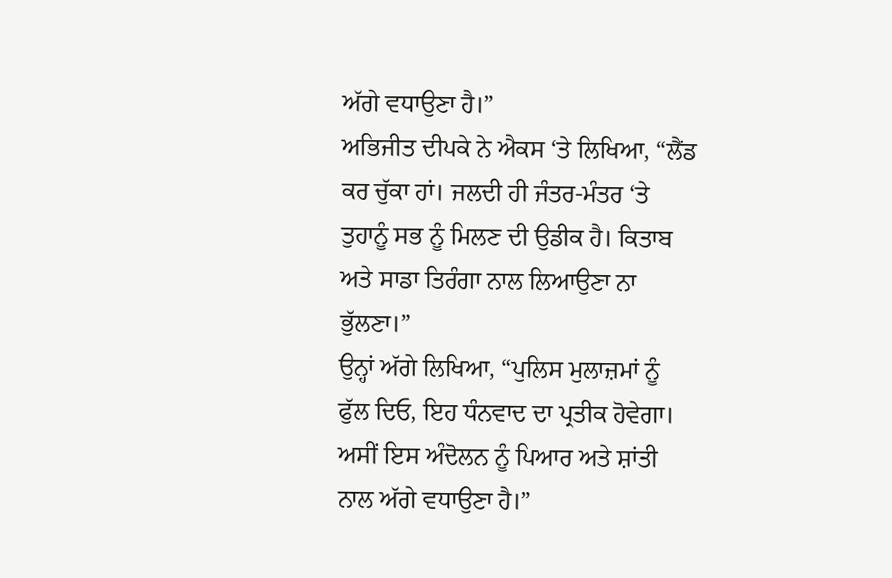ਅੱਗੇ ਵਧਾਉਣਾ ਹੈ।”
ਅਭਿਜੀਤ ਦੀਪਕੇ ਨੇ ਐਕਸ ‘ਤੇ ਲਿਖਿਆ, “ਲੈਂਡ ਕਰ ਚੁੱਕਾ ਹਾਂ। ਜਲਦੀ ਹੀ ਜੰਤਰ-ਮੰਤਰ ‘ਤੇ ਤੁਹਾਨੂੰ ਸਭ ਨੂੰ ਮਿਲਣ ਦੀ ਉਡੀਕ ਹੈ। ਕਿਤਾਬ ਅਤੇ ਸਾਡਾ ਤਿਰੰਗਾ ਨਾਲ ਲਿਆਉਣਾ ਨਾ ਭੁੱਲਣਾ।”
ਉਨ੍ਹਾਂ ਅੱਗੇ ਲਿਖਿਆ, “ਪੁਲਿਸ ਮੁਲਾਜ਼ਮਾਂ ਨੂੰ ਫੁੱਲ ਦਿਓ, ਇਹ ਧੰਨਵਾਦ ਦਾ ਪ੍ਰਤੀਕ ਹੋਵੇਗਾ। ਅਸੀਂ ਇਸ ਅੰਦੋਲਨ ਨੂੰ ਪਿਆਰ ਅਤੇ ਸ਼ਾਂਤੀ ਨਾਲ ਅੱਗੇ ਵਧਾਉਣਾ ਹੈ।”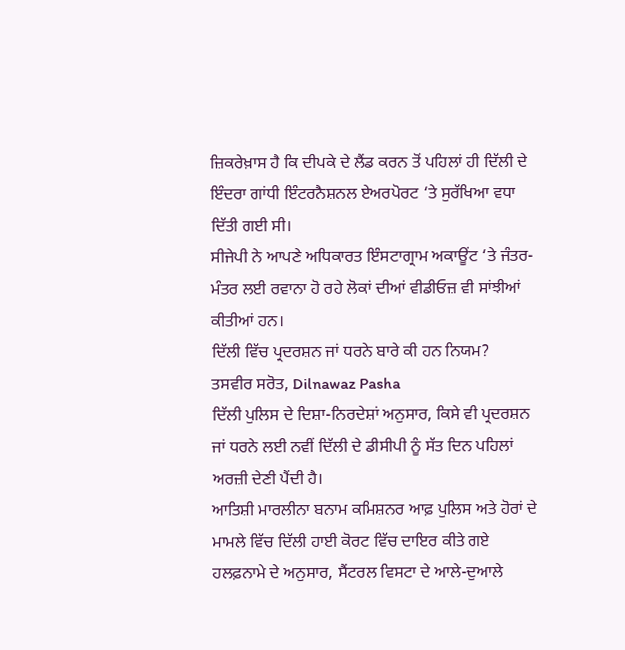ਜ਼ਿਕਰੇਖ਼ਾਸ ਹੈ ਕਿ ਦੀਪਕੇ ਦੇ ਲੈਂਡ ਕਰਨ ਤੋਂ ਪਹਿਲਾਂ ਹੀ ਦਿੱਲੀ ਦੇ ਇੰਦਰਾ ਗਾਂਧੀ ਇੰਟਰਨੈਸ਼ਨਲ ਏਅਰਪੋਰਟ ‘ਤੇ ਸੁਰੱਖਿਆ ਵਧਾ ਦਿੱਤੀ ਗਈ ਸੀ।
ਸੀਜੇਪੀ ਨੇ ਆਪਣੇ ਅਧਿਕਾਰਤ ਇੰਸਟਾਗ੍ਰਾਮ ਅਕਾਊਂਟ ‘ਤੇ ਜੰਤਰ-ਮੰਤਰ ਲਈ ਰਵਾਨਾ ਹੋ ਰਹੇ ਲੋਕਾਂ ਦੀਆਂ ਵੀਡੀਓਜ਼ ਵੀ ਸਾਂਝੀਆਂ ਕੀਤੀਆਂ ਹਨ।
ਦਿੱਲੀ ਵਿੱਚ ਪ੍ਰਦਰਸ਼ਨ ਜਾਂ ਧਰਨੇ ਬਾਰੇ ਕੀ ਹਨ ਨਿਯਮ?
ਤਸਵੀਰ ਸਰੋਤ, Dilnawaz Pasha
ਦਿੱਲੀ ਪੁਲਿਸ ਦੇ ਦਿਸ਼ਾ-ਨਿਰਦੇਸ਼ਾਂ ਅਨੁਸਾਰ, ਕਿਸੇ ਵੀ ਪ੍ਰਦਰਸ਼ਨ ਜਾਂ ਧਰਨੇ ਲਈ ਨਵੀਂ ਦਿੱਲੀ ਦੇ ਡੀਸੀਪੀ ਨੂੰ ਸੱਤ ਦਿਨ ਪਹਿਲਾਂ ਅਰਜ਼ੀ ਦੇਣੀ ਪੈਂਦੀ ਹੈ।
ਆਤਿਸ਼ੀ ਮਾਰਲੀਨਾ ਬਨਾਮ ਕਮਿਸ਼ਨਰ ਆਫ਼ ਪੁਲਿਸ ਅਤੇ ਹੋਰਾਂ ਦੇ ਮਾਮਲੇ ਵਿੱਚ ਦਿੱਲੀ ਹਾਈ ਕੋਰਟ ਵਿੱਚ ਦਾਇਰ ਕੀਤੇ ਗਏ ਹਲਫ਼ਨਾਮੇ ਦੇ ਅਨੁਸਾਰ, ਸੈਂਟਰਲ ਵਿਸਟਾ ਦੇ ਆਲੇ-ਦੁਆਲੇ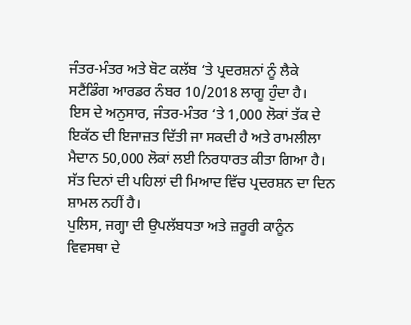ਜੰਤਰ-ਮੰਤਰ ਅਤੇ ਬੋਟ ਕਲੱਬ ‘ਤੇ ਪ੍ਰਦਰਸ਼ਨਾਂ ਨੂੰ ਲੈਕੇ ਸਟੈਂਡਿੰਗ ਆਰਡਰ ਨੰਬਰ 10/2018 ਲਾਗੂ ਹੁੰਦਾ ਹੈ।
ਇਸ ਦੇ ਅਨੁਸਾਰ, ਜੰਤਰ-ਮੰਤਰ ‘ਤੇ 1,000 ਲੋਕਾਂ ਤੱਕ ਦੇ ਇਕੱਠ ਦੀ ਇਜਾਜ਼ਤ ਦਿੱਤੀ ਜਾ ਸਕਦੀ ਹੈ ਅਤੇ ਰਾਮਲੀਲਾ ਮੈਦਾਨ 50,000 ਲੋਕਾਂ ਲਈ ਨਿਰਧਾਰਤ ਕੀਤਾ ਗਿਆ ਹੈ।
ਸੱਤ ਦਿਨਾਂ ਦੀ ਪਹਿਲਾਂ ਦੀ ਮਿਆਦ ਵਿੱਚ ਪ੍ਰਦਰਸ਼ਨ ਦਾ ਦਿਨ ਸ਼ਾਮਲ ਨਹੀਂ ਹੈ।
ਪੁਲਿਸ, ਜਗ੍ਹਾ ਦੀ ਉਪਲੱਬਧਤਾ ਅਤੇ ਜ਼ਰੂਰੀ ਕਾਨੂੰਨ ਵਿਵਸਥਾ ਦੇ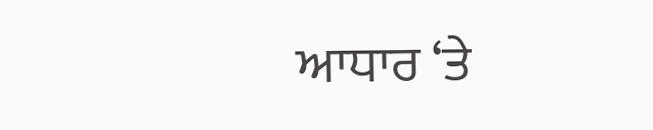ਆਧਾਰ ‘ਤੇ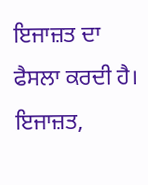ਇਜਾਜ਼ਤ ਦਾ ਫੈਸਲਾ ਕਰਦੀ ਹੈ।
ਇਜਾਜ਼ਤ,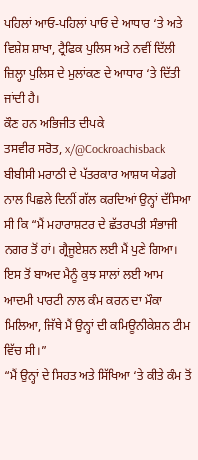ਪਹਿਲਾਂ ਆਓ-ਪਹਿਲਾਂ ਪਾਓ ਦੇ ਆਧਾਰ ‘ਤੇ ਅਤੇ ਵਿਸ਼ੇਸ਼ ਸ਼ਾਖਾ, ਟ੍ਰੈਫਿਕ ਪੁਲਿਸ ਅਤੇ ਨਵੀਂ ਦਿੱਲੀ ਜ਼ਿਲ੍ਹਾ ਪੁਲਿਸ ਦੇ ਮੁਲਾਂਕਣ ਦੇ ਆਧਾਰ ‘ਤੇ ਦਿੱਤੀ ਜਾਂਦੀ ਹੈ।
ਕੌਣ ਹਨ ਅਭਿਜੀਤ ਦੀਪਕੇ
ਤਸਵੀਰ ਸਰੋਤ, x/@Cockroachisback
ਬੀਬੀਸੀ ਮਰਾਠੀ ਦੇ ਪੱਤਰਕਾਰ ਆਸ਼ਯ ਯੇਡਗੇ ਨਾਲ ਪਿਛਲੇ ਦਿਨੀਂ ਗੱਲ ਕਰਦਿਆਂ ਉਨ੍ਹਾਂ ਦੱਸਿਆ ਸੀ ਕਿ “ਮੈਂ ਮਹਾਰਾਸ਼ਟਰ ਦੇ ਛੱਤਰਪਤੀ ਸੰਭਾਜੀ ਨਗਰ ਤੋਂ ਹਾਂ। ਗ੍ਰੈਜੂਏਸ਼ਨ ਲਈ ਮੈਂ ਪੁਣੇ ਗਿਆ। ਇਸ ਤੋਂ ਬਾਅਦ ਮੈਨੂੰ ਕੁਝ ਸਾਲਾਂ ਲਈ ਆਮ ਆਦਮੀ ਪਾਰਟੀ ਨਾਲ ਕੰਮ ਕਰਨ ਦਾ ਮੌਕਾ ਮਿਲਿਆ, ਜਿੱਥੇ ਮੈਂ ਉਨ੍ਹਾਂ ਦੀ ਕਮਿਊਨੀਕੇਸ਼ਨ ਟੀਮ ਵਿੱਚ ਸੀ।”
“ਮੈਂ ਉਨ੍ਹਾਂ ਦੇ ਸਿਹਤ ਅਤੇ ਸਿੱਖਿਆ ‘ਤੇ ਕੀਤੇ ਕੰਮ ਤੋਂ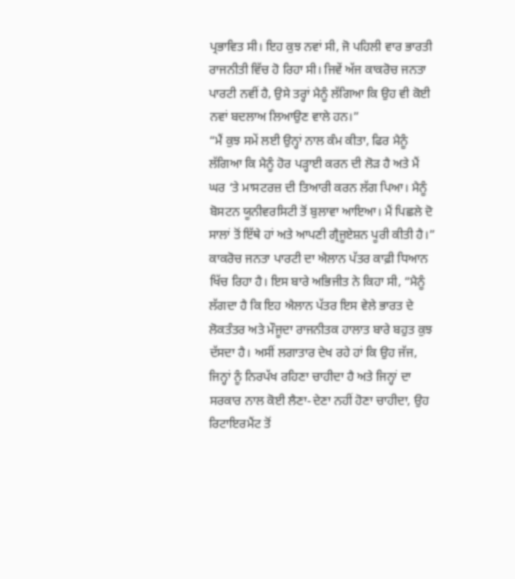ਪ੍ਰਭਾਵਿਤ ਸੀ। ਇਹ ਕੁਝ ਨਵਾਂ ਸੀ, ਜੋ ਪਹਿਲੀ ਵਾਰ ਭਾਰਤੀ ਰਾਜਨੀਤੀ ਵਿੱਚ ਹੋ ਰਿਹਾ ਸੀ। ਜਿਵੇਂ ਅੱਜ ਕਾਕਰੋਚ ਜਨਤਾ ਪਾਰਟੀ ਨਵੀਂ ਹੈ, ਉਸੇ ਤਰ੍ਹਾਂ ਮੈਨੂੰ ਲੱਗਿਆ ਕਿ ਉਹ ਵੀ ਕੋਈ ਨਵਾਂ ਬਦਲਾਅ ਲਿਆਉਣ ਵਾਲੇ ਹਨ।”
“ਮੈਂ ਕੁਝ ਸਮੇਂ ਲਈ ਉਨ੍ਹਾਂ ਨਾਲ ਕੰਮ ਕੀਤਾ, ਫਿਰ ਮੈਨੂੰ ਲੱਗਿਆ ਕਿ ਮੈਨੂੰ ਹੋਰ ਪੜ੍ਹਾਈ ਕਰਨ ਦੀ ਲੋੜ ਹੈ ਅਤੇ ਮੈਂ ਘਰ ‘ਤੇ ਮਾਸਟਰਜ਼ ਦੀ ਤਿਆਰੀ ਕਰਨ ਲੱਗ ਪਿਆ। ਮੈਨੂੰ ਬੋਸਟਨ ਯੂਨੀਵਰਸਿਟੀ ਤੋਂ ਬੁਲਾਵਾ ਆਇਆ। ਮੈਂ ਪਿਛਲੇ ਦੋ ਸਾਲਾਂ ਤੋਂ ਇੱਥੇ ਹਾਂ ਅਤੇ ਆਪਣੀ ਗ੍ਰੈਜੂਏਸ਼ਨ ਪੂਰੀ ਕੀਤੀ ਹੈ।”
ਕਾਕਰੋਚ ਜਨਤਾ ਪਾਰਟੀ ਦਾ ਐਲਾਨ ਪੱਤਰ ਕਾਫ਼ੀ ਧਿਆਨ ਖਿੱਚ ਰਿਹਾ ਹੈ। ਇਸ ਬਾਰੇ ਅਭਿਜੀਤ ਨੇ ਕਿਹਾ ਸੀ, “ਮੈਨੂੰ ਲੱਗਦਾ ਹੈ ਕਿ ਇਹ ਐਲਾਨ ਪੱਤਰ ਇਸ ਵੇਲੇ ਭਾਰਤ ਦੇ ਲੋਕਤੰਤਰ ਅਤੇ ਮੌਜੂਦਾ ਰਾਜਨੀਤਕ ਹਾਲਾਤ ਬਾਰੇ ਬਹੁਤ ਕੁਝ ਦੱਸਦਾ ਹੈ। ਅਸੀਂ ਲਗਾਤਾਰ ਦੇਖ ਰਹੇ ਹਾਂ ਕਿ ਉਹ ਜੱਜ, ਜਿਨ੍ਹਾਂ ਨੂੰ ਨਿਰਪੱਖ ਰਹਿਣਾ ਚਾਹੀਦਾ ਹੈ ਅਤੇ ਜਿਨ੍ਹਾਂ ਦਾ ਸਰਕਾਰ ਨਾਲ ਕੋਈ ਲੈਣਾ-ਦੇਣਾ ਨਹੀਂ ਹੋਣਾ ਚਾਹੀਦਾ, ਉਹ ਰਿਟਾਇਰਮੈਂਟ ਤੋਂ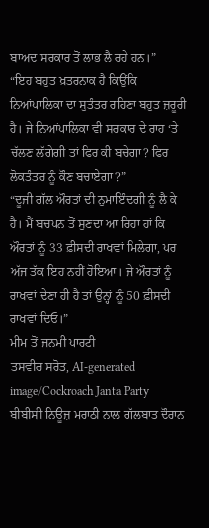ਬਾਅਦ ਸਰਕਾਰ ਤੋਂ ਲਾਭ ਲੈ ਰਹੇ ਹਨ।”
“ਇਹ ਬਹੁਤ ਖ਼ਤਰਨਾਕ ਹੈ ਕਿਉਂਕਿ ਨਿਆਂਪਾਲਿਕਾ ਦਾ ਸੁਤੰਤਰ ਰਹਿਣਾ ਬਹੁਤ ਜ਼ਰੂਰੀ ਹੈ। ਜੇ ਨਿਆਂਪਾਲਿਕਾ ਵੀ ਸਰਕਾਰ ਦੇ ਰਾਹ ‘ਤੇ ਚੱਲਣ ਲੱਗੇਗੀ ਤਾਂ ਫਿਰ ਕੀ ਬਚੇਗਾ? ਫਿਰ ਲੋਕਤੰਤਰ ਨੂੰ ਕੌਣ ਬਚਾਏਗਾ?”
“ਦੂਜੀ ਗੱਲ ਔਰਤਾਂ ਦੀ ਨੁਮਾਇੰਦਗੀ ਨੂੰ ਲੈ ਕੇ ਹੈ। ਮੈਂ ਬਚਪਨ ਤੋਂ ਸੁਣਦਾ ਆ ਰਿਹਾ ਹਾਂ ਕਿ ਔਰਤਾਂ ਨੂੰ 33 ਫ਼ੀਸਦੀ ਰਾਖਵਾਂ ਮਿਲੇਗਾ, ਪਰ ਅੱਜ ਤੱਕ ਇਹ ਨਹੀਂ ਹੋਇਆ। ਜੇ ਔਰਤਾਂ ਨੂੰ ਰਾਖਵਾਂ ਦੇਣਾ ਹੀ ਹੈ ਤਾਂ ਉਨ੍ਹਾਂ ਨੂੰ 50 ਫ਼ੀਸਦੀ ਰਾਖਵਾਂ ਦਿਓ।”
ਮੀਮ ਤੋਂ ਜਨਮੀ ਪਾਰਟੀ
ਤਸਵੀਰ ਸਰੋਤ, AI-generated image/Cockroach Janta Party
ਬੀਬੀਸੀ ਨਿਊਜ਼ ਮਰਾਠੀ ਨਾਲ ਗੱਲਬਾਤ ਦੌਰਾਨ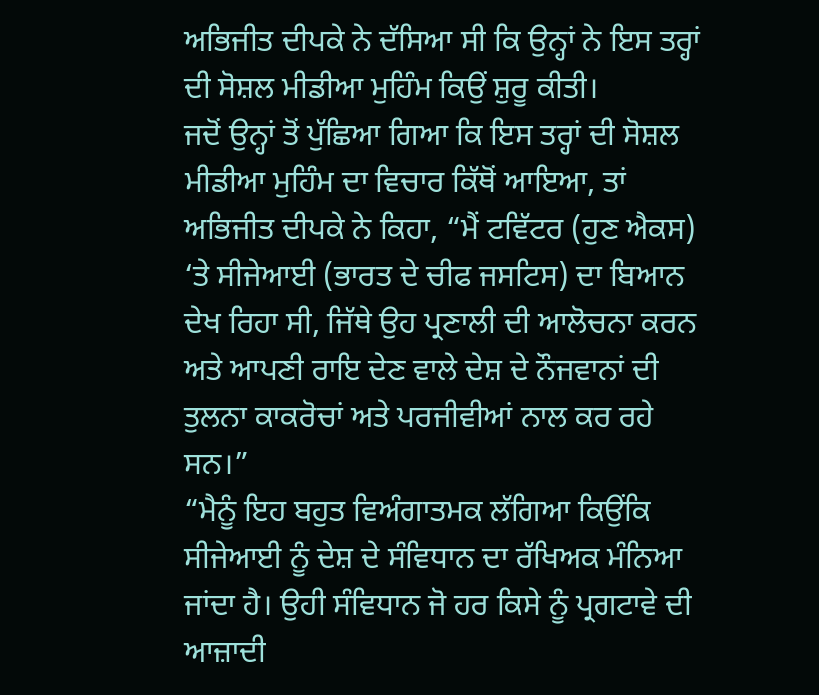ਅਭਿਜੀਤ ਦੀਪਕੇ ਨੇ ਦੱਸਿਆ ਸੀ ਕਿ ਉਨ੍ਹਾਂ ਨੇ ਇਸ ਤਰ੍ਹਾਂ ਦੀ ਸੋਸ਼ਲ ਮੀਡੀਆ ਮੁਹਿੰਮ ਕਿਉਂ ਸ਼ੁਰੂ ਕੀਤੀ।
ਜਦੋਂ ਉਨ੍ਹਾਂ ਤੋਂ ਪੁੱਛਿਆ ਗਿਆ ਕਿ ਇਸ ਤਰ੍ਹਾਂ ਦੀ ਸੋਸ਼ਲ ਮੀਡੀਆ ਮੁਹਿੰਮ ਦਾ ਵਿਚਾਰ ਕਿੱਥੋਂ ਆਇਆ, ਤਾਂ ਅਭਿਜੀਤ ਦੀਪਕੇ ਨੇ ਕਿਹਾ, “ਮੈਂ ਟਵਿੱਟਰ (ਹੁਣ ਐਕਸ) ‘ਤੇ ਸੀਜੇਆਈ (ਭਾਰਤ ਦੇ ਚੀਫ ਜਸਟਿਸ) ਦਾ ਬਿਆਨ ਦੇਖ ਰਿਹਾ ਸੀ, ਜਿੱਥੇ ਉਹ ਪ੍ਰਣਾਲੀ ਦੀ ਆਲੋਚਨਾ ਕਰਨ ਅਤੇ ਆਪਣੀ ਰਾਇ ਦੇਣ ਵਾਲੇ ਦੇਸ਼ ਦੇ ਨੌਜਵਾਨਾਂ ਦੀ ਤੁਲਨਾ ਕਾਕਰੋਚਾਂ ਅਤੇ ਪਰਜੀਵੀਆਂ ਨਾਲ ਕਰ ਰਹੇ ਸਨ।”
“ਮੈਨੂੰ ਇਹ ਬਹੁਤ ਵਿਅੰਗਾਤਮਕ ਲੱਗਿਆ ਕਿਉਂਕਿ ਸੀਜੇਆਈ ਨੂੰ ਦੇਸ਼ ਦੇ ਸੰਵਿਧਾਨ ਦਾ ਰੱਖਿਅਕ ਮੰਨਿਆ ਜਾਂਦਾ ਹੈ। ਉਹੀ ਸੰਵਿਧਾਨ ਜੋ ਹਰ ਕਿਸੇ ਨੂੰ ਪ੍ਰਗਟਾਵੇ ਦੀ ਆਜ਼ਾਦੀ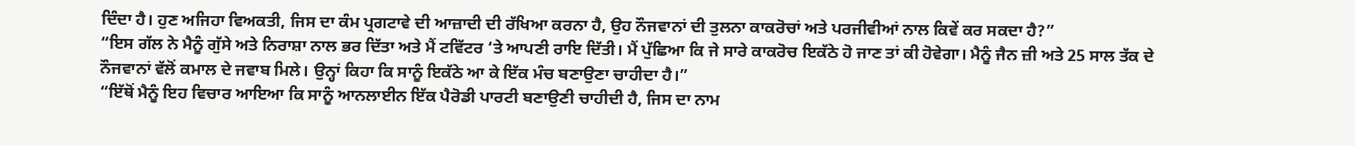ਦਿੰਦਾ ਹੈ। ਹੁਣ ਅਜਿਹਾ ਵਿਅਕਤੀ, ਜਿਸ ਦਾ ਕੰਮ ਪ੍ਰਗਟਾਵੇ ਦੀ ਆਜ਼ਾਦੀ ਦੀ ਰੱਖਿਆ ਕਰਨਾ ਹੈ, ਉਹ ਨੌਜਵਾਨਾਂ ਦੀ ਤੁਲਨਾ ਕਾਕਰੋਚਾਂ ਅਤੇ ਪਰਜੀਵੀਆਂ ਨਾਲ ਕਿਵੇਂ ਕਰ ਸਕਦਾ ਹੈ?”
“ਇਸ ਗੱਲ ਨੇ ਮੈਨੂੰ ਗੁੱਸੇ ਅਤੇ ਨਿਰਾਸ਼ਾ ਨਾਲ ਭਰ ਦਿੱਤਾ ਅਤੇ ਮੈਂ ਟਵਿੱਟਰ ‘ਤੇ ਆਪਣੀ ਰਾਇ ਦਿੱਤੀ। ਮੈਂ ਪੁੱਛਿਆ ਕਿ ਜੇ ਸਾਰੇ ਕਾਕਰੋਚ ਇਕੱਠੇ ਹੋ ਜਾਣ ਤਾਂ ਕੀ ਹੋਵੇਗਾ। ਮੈਨੂੰ ਜੈਨ ਜ਼ੀ ਅਤੇ 25 ਸਾਲ ਤੱਕ ਦੇ ਨੌਜਵਾਨਾਂ ਵੱਲੋਂ ਕਮਾਲ ਦੇ ਜਵਾਬ ਮਿਲੇ। ਉਨ੍ਹਾਂ ਕਿਹਾ ਕਿ ਸਾਨੂੰ ਇਕੱਠੇ ਆ ਕੇ ਇੱਕ ਮੰਚ ਬਣਾਉਣਾ ਚਾਹੀਦਾ ਹੈ।”
“ਇੱਥੋਂ ਮੈਨੂੰ ਇਹ ਵਿਚਾਰ ਆਇਆ ਕਿ ਸਾਨੂੰ ਆਨਲਾਈਨ ਇੱਕ ਪੈਰੋਡੀ ਪਾਰਟੀ ਬਣਾਉਣੀ ਚਾਹੀਦੀ ਹੈ, ਜਿਸ ਦਾ ਨਾਮ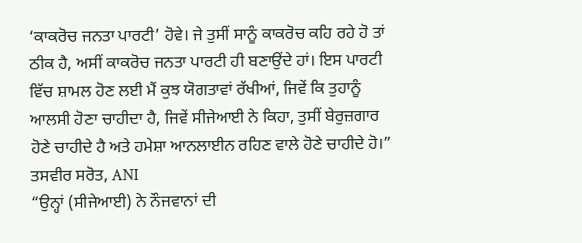‘ਕਾਕਰੋਚ ਜਨਤਾ ਪਾਰਟੀ’ ਹੋਵੇ। ਜੇ ਤੁਸੀਂ ਸਾਨੂੰ ਕਾਕਰੋਚ ਕਹਿ ਰਹੇ ਹੋ ਤਾਂ ਠੀਕ ਹੈ, ਅਸੀਂ ਕਾਕਰੋਚ ਜਨਤਾ ਪਾਰਟੀ ਹੀ ਬਣਾਉਂਦੇ ਹਾਂ। ਇਸ ਪਾਰਟੀ ਵਿੱਚ ਸ਼ਾਮਲ ਹੋਣ ਲਈ ਮੈਂ ਕੁਝ ਯੋਗਤਾਵਾਂ ਰੱਖੀਆਂ, ਜਿਵੇਂ ਕਿ ਤੁਹਾਨੂੰ ਆਲਸੀ ਹੋਣਾ ਚਾਹੀਦਾ ਹੈ, ਜਿਵੇਂ ਸੀਜੇਆਈ ਨੇ ਕਿਹਾ, ਤੁਸੀਂ ਬੇਰੁਜ਼ਗਾਰ ਹੋਣੇ ਚਾਹੀਦੇ ਹੈ ਅਤੇ ਹਮੇਸ਼ਾ ਆਨਲਾਈਨ ਰਹਿਣ ਵਾਲੇ ਹੋਣੇ ਚਾਹੀਦੇ ਹੋ।”
ਤਸਵੀਰ ਸਰੋਤ, ANI
“ਉਨ੍ਹਾਂ (ਸੀਜੇਆਈ) ਨੇ ਨੌਜਵਾਨਾਂ ਦੀ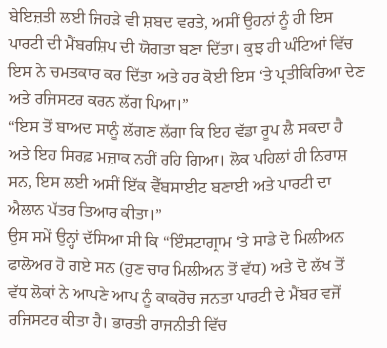ਬੇਇਜ਼ਤੀ ਲਈ ਜਿਹੜੇ ਵੀ ਸ਼ਬਦ ਵਰਤੇ, ਅਸੀਂ ਉਹਨਾਂ ਨੂੰ ਹੀ ਇਸ ਪਾਰਟੀ ਦੀ ਮੈਂਬਰਸ਼ਿਪ ਦੀ ਯੋਗਤਾ ਬਣਾ ਦਿੱਤਾ। ਕੁਝ ਹੀ ਘੰਟਿਆਂ ਵਿੱਚ ਇਸ ਨੇ ਚਮਤਕਾਰ ਕਰ ਦਿੱਤਾ ਅਤੇ ਹਰ ਕੋਈ ਇਸ ‘ਤੇ ਪ੍ਰਤੀਕਿਰਿਆ ਦੇਣ ਅਤੇ ਰਜਿਸਟਰ ਕਰਨ ਲੱਗ ਪਿਆ।”
“ਇਸ ਤੋਂ ਬਾਅਦ ਸਾਨੂੰ ਲੱਗਣ ਲੱਗਾ ਕਿ ਇਹ ਵੱਡਾ ਰੂਪ ਲੈ ਸਕਦਾ ਹੈ ਅਤੇ ਇਹ ਸਿਰਫ਼ ਮਜ਼ਾਕ ਨਹੀਂ ਰਹਿ ਗਿਆ। ਲੋਕ ਪਹਿਲਾਂ ਹੀ ਨਿਰਾਸ਼ ਸਨ, ਇਸ ਲਈ ਅਸੀਂ ਇੱਕ ਵੈੱਬਸਾਈਟ ਬਣਾਈ ਅਤੇ ਪਾਰਟੀ ਦਾ ਐਲਾਨ ਪੱਤਰ ਤਿਆਰ ਕੀਤਾ।”
ਉਸ ਸਮੇਂ ਉਨ੍ਹਾਂ ਦੱਸਿਆ ਸੀ ਕਿ “ਇੰਸਟਾਗ੍ਰਾਮ ‘ਤੇ ਸਾਡੇ ਦੋ ਮਿਲੀਅਨ ਫਾਲੋਅਰ ਹੋ ਗਏ ਸਨ (ਹੁਣ ਚਾਰ ਮਿਲੀਅਨ ਤੋਂ ਵੱਧ) ਅਤੇ ਦੋ ਲੱਖ ਤੋਂ ਵੱਧ ਲੋਕਾਂ ਨੇ ਆਪਣੇ ਆਪ ਨੂੰ ਕਾਕਰੋਚ ਜਨਤਾ ਪਾਰਟੀ ਦੇ ਮੈਂਬਰ ਵਜੋਂ ਰਜਿਸਟਰ ਕੀਤਾ ਹੈ। ਭਾਰਤੀ ਰਾਜਨੀਤੀ ਵਿੱਚ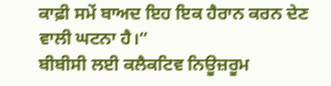ਕਾਫ਼ੀ ਸਮੇਂ ਬਾਅਦ ਇਹ ਇਕ ਹੈਰਾਨ ਕਰਨ ਦੇਣ ਵਾਲੀ ਘਟਨਾ ਹੈ।”
ਬੀਬੀਸੀ ਲਈ ਕਲੈਕਟਿਵ ਨਿਊਜ਼ਰੂਮ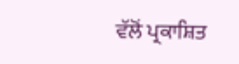ਵੱਲੋਂ ਪ੍ਰਕਾਸ਼ਿਤ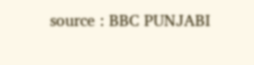source : BBC PUNJABI